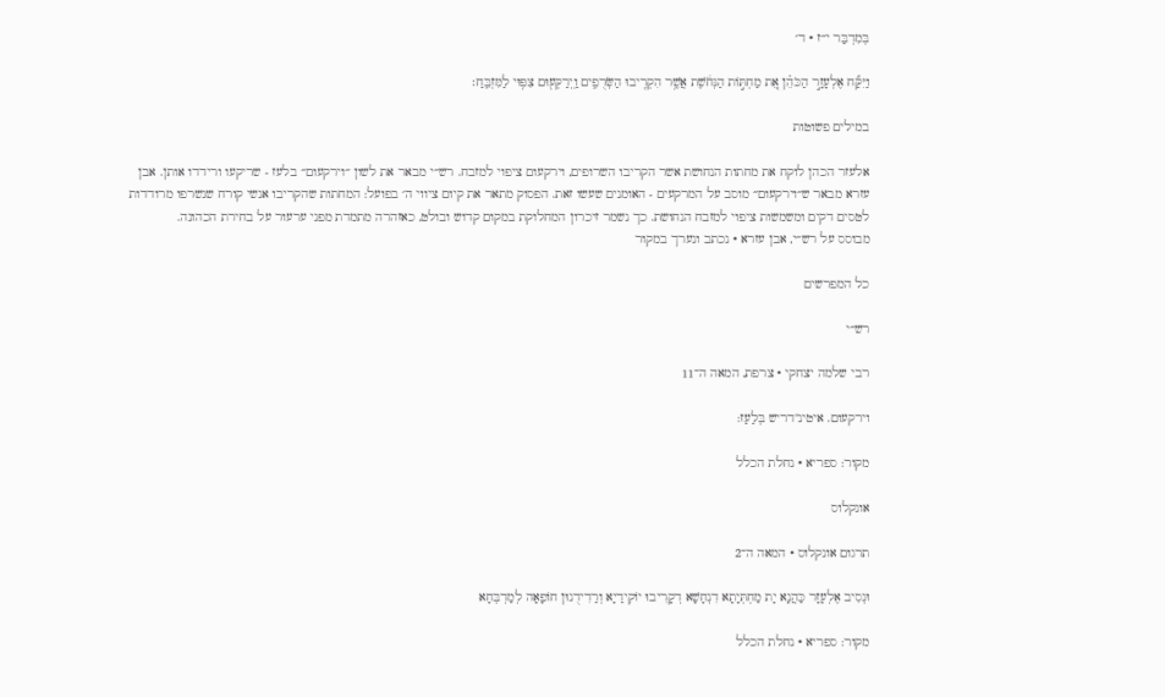בְּמִדְבַּר י״ז · ד׳

וַיִּקַּ֞ח אֶלְעָזָ֣ר הַכֹּהֵ֗ן אֵ֚ת מַחְתּ֣וֹת הַנְּחֹ֔שֶׁת אֲשֶׁ֥ר הִקְרִ֖יבוּ הַשְּׂרֻפִ֑ים וַֽיְרַקְּע֖וּם צִפּ֥וּי לַמִּזְבֵּֽחַ׃

במילים פשוטות

אלעזר הכהן לוקח את מחתות הנחושת אשר הקריבו השרופים, וירקעום ציפוי למזבח. רש״י מבאר את לשון ״וירקעום״ בלעז - שריקעו ורידדו אותן. אבן עזרא מבאר ש״וירקעום״ מוסב על המרקעים - האומנים שעשו זאת. הפסוק מתאר את קיום ציווי ה׳ בפועל: המחתות שהקריבו אנשי קורח שנשרפו מרודדות לטסים דקים ומשמשות ציפוי למזבח הנחושת. כך נשמר זיכרון המחלוקת במקום קדוש ובולט, כאזהרה מתמדת מפני ערעור על בחירת הכהונה.
מבוסס על רש״י, אבן עזרא · נכתב ונערך במקור

כל המפרשים

רש״י

רבי שלמה יצחקי · צרפת, המאה ה־11

וירקעום. איטינ"דריש בְּלַעַז:

מקור: ספריא · נחלת הכלל

אונקלוס

תרגום אונקלוס · המאה ה־2

וּנְסִיב אֶלְעָזָר כַּהֲנָא יָת מַחְתְּיָתָא דִנְחָשָׁא דְקָרִיבוּ יוֹקִידַיָא וְרַדִידֻנוּן חוֹפָאָה לְמַדְבְּחָא

מקור: ספריא · נחלת הכלל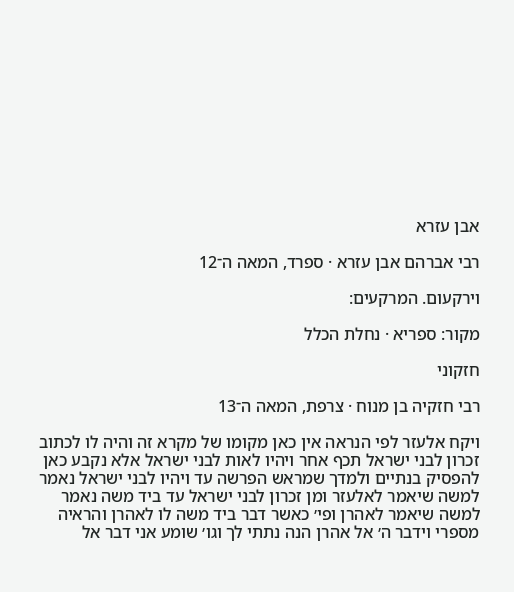אבן עזרא

רבי אברהם אבן עזרא · ספרד, המאה ה־12

וירקעום. המרקעים:

מקור: ספריא · נחלת הכלל

חזקוני

רבי חזקיה בן מנוח · צרפת, המאה ה־13

ויקח אלעזר לפי הנראה אין כאן מקומו של מקרא זה והיה לו לכתוב זכרון לבני ישראל תכף אחר ויהיו לאות לבני ישראל אלא נקבע כאן להפסיק בנתיים ולמדך שמראש הפרשה עד ויהיו לבני ישראל נאמר למשה שיאמר לאלעזר ומן זכרון לבני ישראל עד ביד משה נאמר למשה שיאמר לאהרן ופי׳ כאשר דבר ביד משה לו לאהרן והראיה מספרי וידבר ה׳ אל אהרן הנה נתתי לך וגו׳ שומע אני דבר אל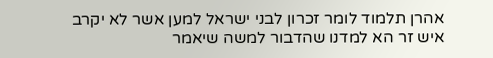אהרן תלמוד לומר זכרון לבני ישראל למען אשר לא יקרב איש זר הא למדנו שהדבור למשה שיאמר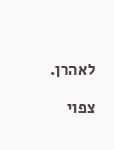לאהרן.

צפוי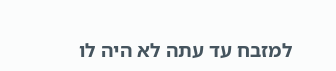למזבח עד עתה לא היה לו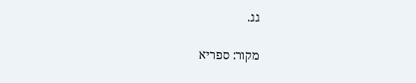גג.

מקור: ספריא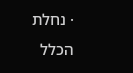· נחלת הכלל